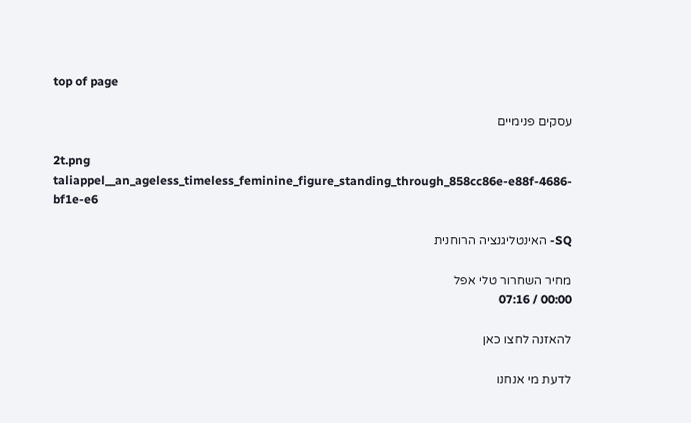top of page

עסקים פנימיים

2t.png
taliappel__an_ageless_timeless_feminine_figure_standing_through_858cc86e-e88f-4686-bf1e-e6

SQ- האינטליגנציה הרוחנית

מחיר השחרור טלי אפל
00:00 / 07:16

להאזנה לחצו כאן

לדעת מי אנחנו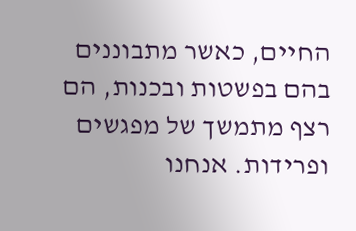החיים, כאשר מתבוננים בהם בפשטות ובכנות, הם רצף מתמשך של מפגשים ופרידות. אנחנו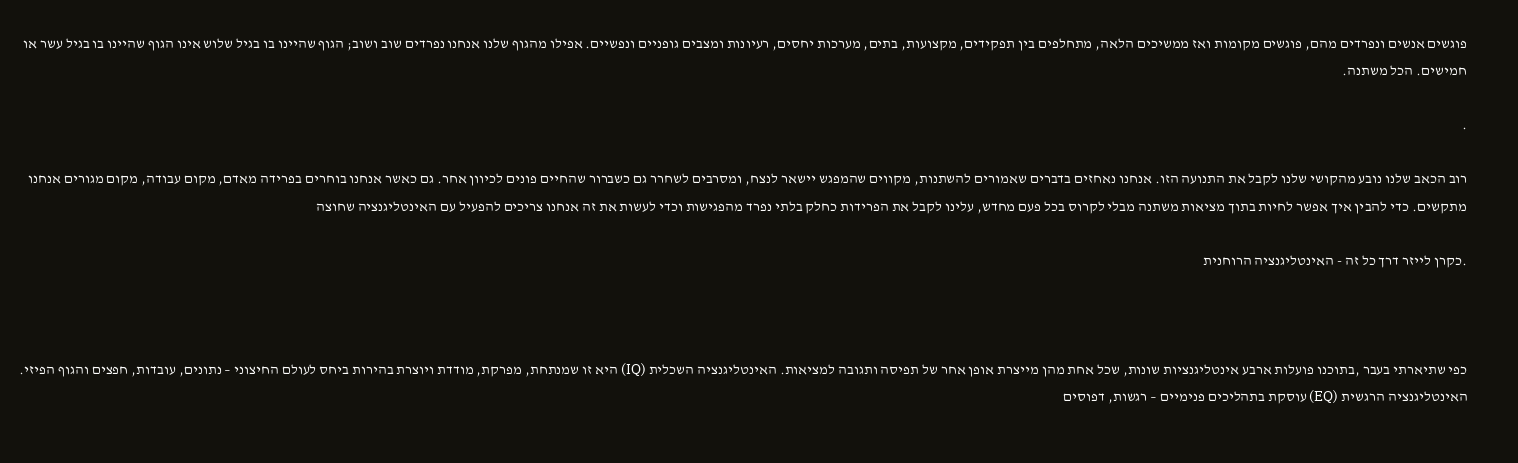פוגשים אנשים ונפרדים מהם, פוגשים מקומות ואז ממשיכים הלאה, מתחלפים בין תפקידים, מקצועות, בתים, מערכות יחסים, רעיונות ומצבים גופניים ונפשיים. אפילו מהגוף שלנו אנחנו נפרדים שוב ושוב; הגוף שהיינו בו בגיל שלוש אינו הגוף שהיינו בו בגיל עשר או חמישים. הכל משתנה.

.

רוב הכאב שלנו נובע מהקושי שלנו לקבל את התנועה הזו. אנחנו נאחזים בדברים שאמורים להשתנות, מקווים שהמפגש יישאר לנצח, ומסרבים לשחרר גם כשברור שהחיים פונים לכיוון אחר. גם כאשר אנחנו בוחרים בפרידה מאדם, מקום עבודה, מקום מגורים אנחנו מתקשים. כדי להבין איך אפשר לחיות בתוך מציאות משתנה מבלי לקרוס בכל פעם מחדש, עלינו לקבל את הפרידות כחלק בלתי נפרד מהפגישות וכדי לעשות את זה אנחנו צריכים להפעיל עם האינטליגנציה שחוצה

.כקרן לייזר דרך כל זה - האינטליגנציה הרוחנית



כפי שתיארתי בעבר ,בתוכנו פועלות ארבע אינטליגנציות שונות, שכל אחת מהן מייצרת אופן אחר של תפיסה ותגובה למציאות. האינטליגנציה השכלית (IQ) היא זו שמנתחת, מפרקת, מודדת ויוצרת בהירות ביחס לעולם החיצוני – נתונים, עובדות, חפצים והגוף הפיזי. האינטליגנציה הרגשית (EQ) עוסקת בתהליכים פנימיים – רגשות, דפוסים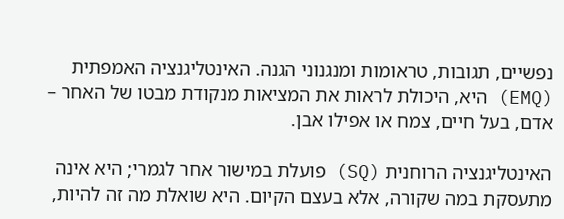נפשיים, תגובות, טראומות ומנגנוני הגנה. האינטליגנציה האמפתית (EMQ) היא, היכולת לראות את המציאות מנקודת מבטו של האחר – אדם, בעל חיים, צמח או אפילו אבן.

האינטליגנציה הרוחנית (SQ) פועלת במישור אחר לגמרי; היא אינה מתעסקת במה שקורה, אלא בעצם הקיום. היא שואלת מה זה להיות,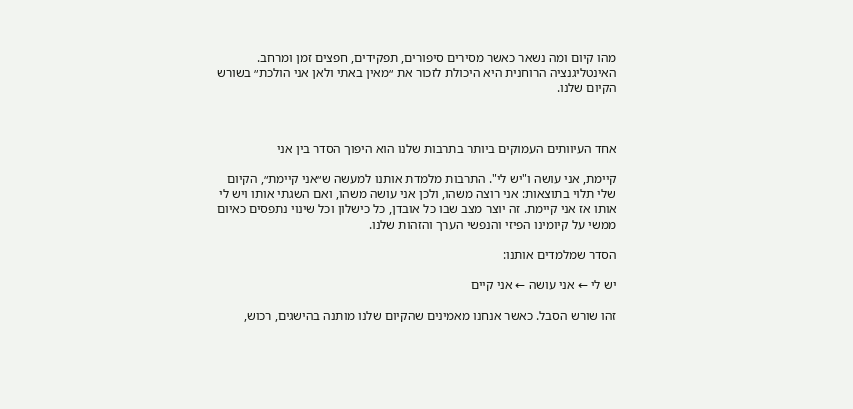מהו קיום ומה נשאר כאשר מסירים סיפורים, תפקידים, חפצים זמן ומרחב. האינטליגנציה הרוחנית היא היכולת לזכור את ״מאין באתי ולאן אני הולכת״ בשורש הקיום שלנו.



אחד העיוותים העמוקים ביותר בתרבות שלנו הוא היפוך הסדר בין אני

קיימת, אני עושה ו"יש לי". התרבות מלמדת אותנו למעשה ש״אני קיימת״, הקיום שלי תלוי בתוצאות: אני רוצה משהו, ולכן אני עושה משהו, ואם השגתי אותו ויש לי אותו אז אני קיימת. זה יוצר מצב שבו כל אובדן, כל כישלון וכל שינוי נתפסים כאיום ממשי על קיומינו הפיזי והנפשי הערך והזהות שלנו.

הסדר שמלמדים אותנו:

יש לי ← אני עושה ← אני קיים

זהו שורש הסבל. כאשר אנחנו מאמינים שהקיום שלנו מותנה בהישגים, רכוש,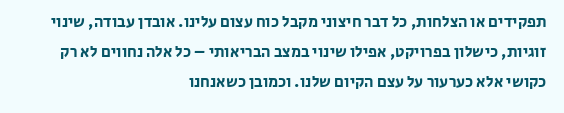תפקידים או הצלחות, כל דבר חיצוני מקבל כוח עצום עלינו. אובדן עבודה, שינוי זוגיות, כישלון בפרויקט, אפילו שינוי במצב הבריאותי – כל אלה נחווים לא רק כקושי אלא כערעור על עצם הקיום שלנו. וכמובן כשאנחנו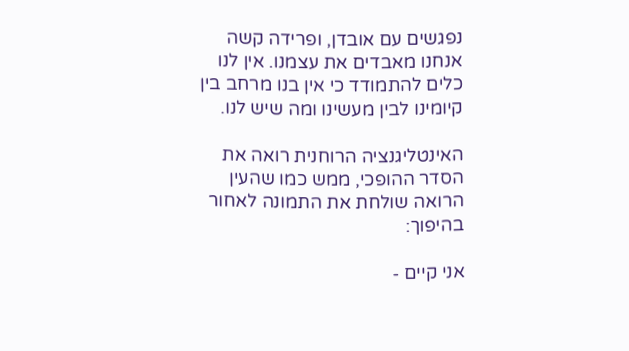נפגשים עם אובדן, ופרידה קשה אנחנו מאבדים את עצמנו. אין לנו כלים להתמודד כי אין בנו מרחב בין קיומינו לבין מעשינו ומה שיש לנו.

האינטליגנציה הרוחנית רואה את הסדר ההופכי, ממש כמו שהעין הרואה שולחת את התמונה לאחור בהיפוך:

אני קיים -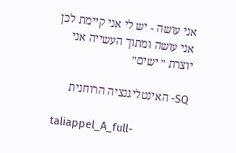אני עושה - יש לי אני קיימת לכן אני עושה ומתוך העשייה אני יוצרת ״ ישים״

SQ- האינטליגנציה הרוחנית

taliappel_A_full-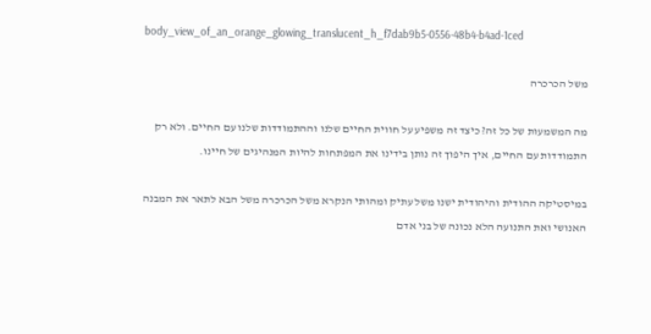body_view_of_an_orange_glowing_translucent_h_f7dab9b5-0556-48b4-b4ad-1ced

משל הכרכרה

מה המשמעות של כל זה? כיצד זה משפיע על חווית החיים שלנו וההתמודדות שלנו עם החיים. ולא רק התמודדות עם החיים, איך היפוך זה נותן בידינו את המפתחות להיות המנהיגים של חיינו.

במיסטיקה ההודית והיהודית ישנו משל עתיק ומהותי הנקרא משל הכרכרה משל הבא לתאר את המבנה האנושי ואת התנועה הלא נכונה של בני אדם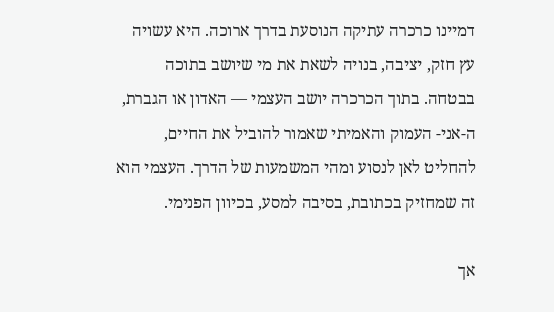דמיינו כרכרה עתיקה הנוסעת בדרך ארוכה. היא עשויה עץ חזק, יציבה, בנויה לשאת את מי שיושב בתוכה בבטחה. בתוך הכרכרה יושב העצמי — האדון או הגברת, ה-אני- העמוק והאמיתי שאמור להוביל את החיים, להחליט לאן לנסוע ומהי המשמעות של הדרך. העצמי הוא זה שמחזיק בכתובת, בסיבה למסע, בכיוון הפנימי.

אך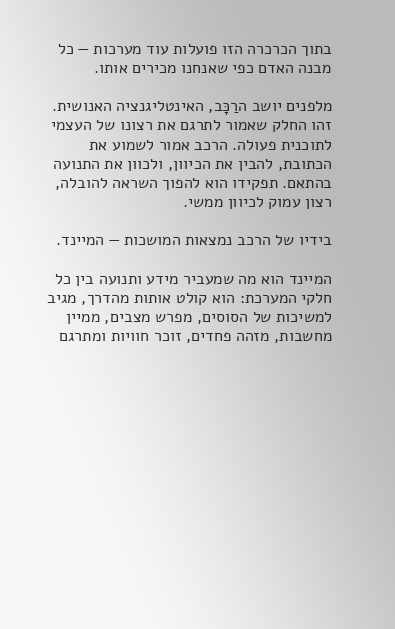בתוך הכרכרה הזו פועלות עוד מערכות — כל מבנה האדם כפי שאנחנו מכירים אותו.

מלפנים יושב הרַכָּב, האינטליגנציה האנושית. זהו החלק שאמור לתרגם את רצונו של העצמי לתוכנית פעולה. הרכב אמור לשמוע את הכתובת, להבין את הכיוון, ולכוון את התנועה בהתאם. תפקידו הוא להפוך השראה להובלה, רצון עמוק לכיוון ממשי.

בידיו של הרכב נמצאות המושכות — המיינד.

המיינד הוא מה שמעביר מידע ותנועה בין כל חלקי המערכת: הוא קולט אותות מהדרך, מגיב למשיכות של הסוסים, מפרש מצבים, ממיין מחשבות, מזהה פחדים, זוכר חוויות ומתרגם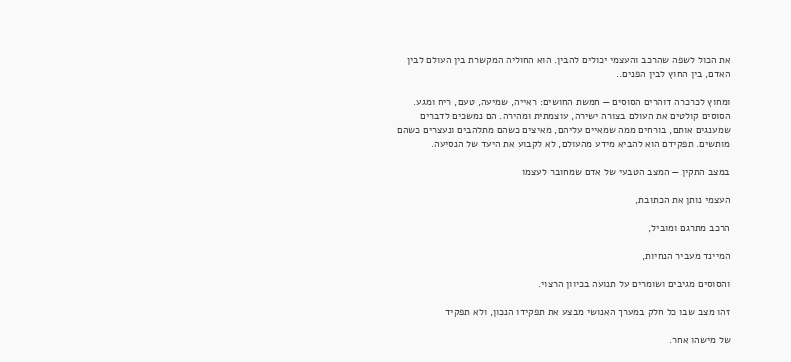את הכול לשפה שהרכב והעצמי יכולים להבין. הוא החוליה המקשרת בין העולם לבין האדם, בין החוץ לבין הפנים..

ומחוץ לכרכרה דוהרים הסוסים — חמשת החושים: ראייה, שמיעה, טעם, ריח ומגע. הסוסים קולטים את העולם בצורה ישירה, עוצמתית ומהירה. הם נמשכים לדברים שמענגים אותם, בורחים ממה שמאיים עליהם, מאיצים כשהם מתלהבים ונעצרים כשהם מותשים. תפקידם הוא להביא מידע מהעולם, לא לקבוע את היעד של הנסיעה.

במצב התקין — המצב הטבעי של אדם שמחובר לעצמו

העצמי נותן את הכתובת,

הרכב מתרגם ומוביל,

המיינד מעביר הנחיות,

והסוסים מגיבים ושומרים על תנועה בכיוון הרצוי.

זהו מצב שבו כל חלק במערך האנושי מבצע את תפקידו הנכון, ולא תפקיד

של מישהו אחר.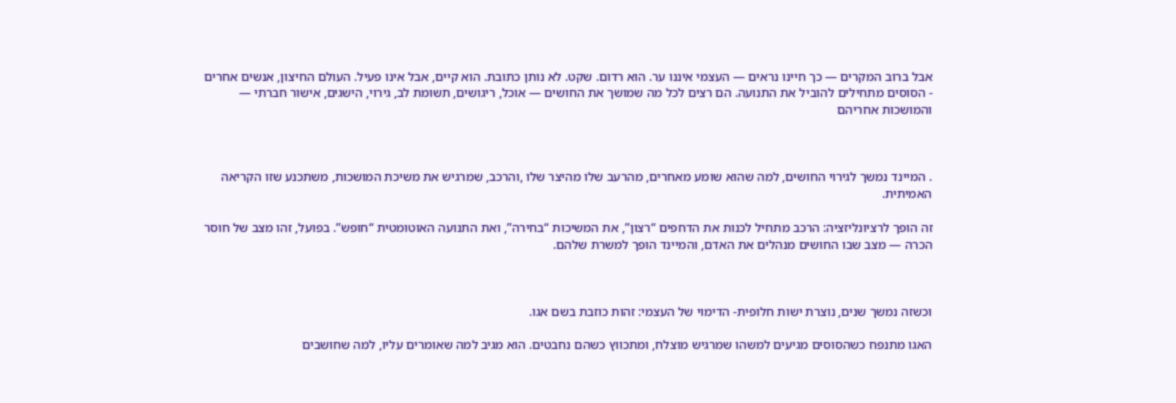אבל ברוב המקרים — כך חיינו נראים — העצמי איננו ער. הוא רדום. שקט. לא נותן כתובת. הוא קיים, אבל אינו פעיל. העולם החיצון, אנשים אחרים - הסוסים מתחילים להוביל את התנועה. הם רצים לכל מה שמושך את החושים — אוכל, ריגושים, תשומת לב, גירוי, הישגים, אישור חברתי — והמושכות אחריהם



. המיינד נמשך לגירוי החושים, למה שהוא שומע מאחרים, מהרעב שלו מהיצר שלו ,והרכב, שמרגיש את משיכת המושכות, משתכנע שזו הקריאה האמיתית.

זה הופך לרציונליזציה: הרכב מתחיל לכנות את הדחפים “רצון”, את המשיכות “בחירה”, ואת התנועה האוטומטית “חופש”. בפועל, זהו מצב של חוסר הכרה — מצב שבו החושים מנהלים את האדם, והמיינד הופך למשרת שלהם.



וכשזה נמשך שנים, נוצרת ישות חלופית- הדימוי של העצמי: זהות כוזבת בשם אגו.

האגו מתנפח כשהסוסים מגיעים למשהו שמרגיש מוצלח, ומתכווץ כשהם נחבטים. הוא מגיב למה שאומרים עליו, למה שחושבים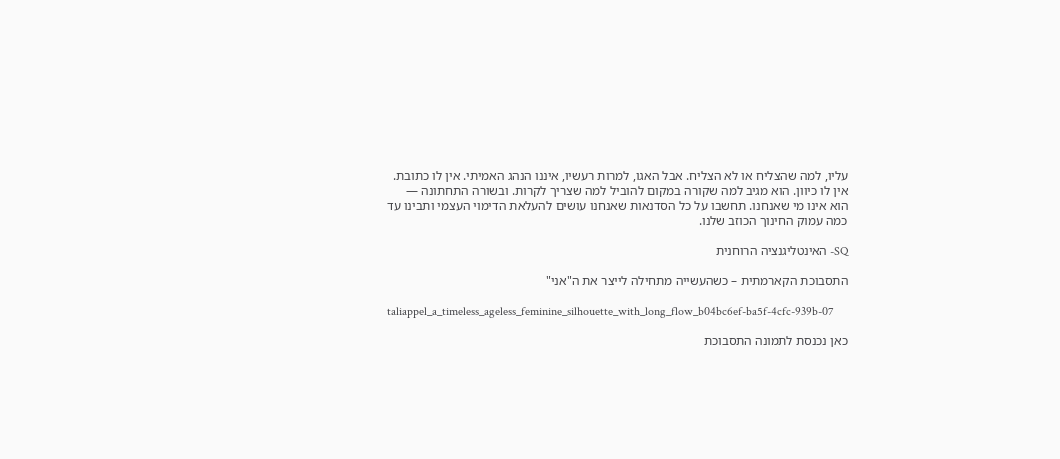עליו, למה שהצליח או לא הצליח. אבל האגו, למרות רעשיו, איננו הנהג האמיתי. אין לו כתובת. אין לו כיוון. הוא מגיב למה שקורה במקום להוביל למה שצריך לקרות. ובשורה התחתונה — הוא אינו מי שאנחנו. תחשבו על כל הסדנאות שאנחנו עושים להעלאת הדימוי העצמי ותבינו עד כמה עמוק החינוך הכוזב שלנו.

SQ- האינטליגנציה הרוחנית

התסבוכת הקארמתית – כשהעשייה מתחילה לייצר את ה"אני"

taliappel_a_timeless_ageless_feminine_silhouette_with_long_flow_b04bc6ef-ba5f-4cfc-939b-07

כאן נכנסת לתמונה התסבוכת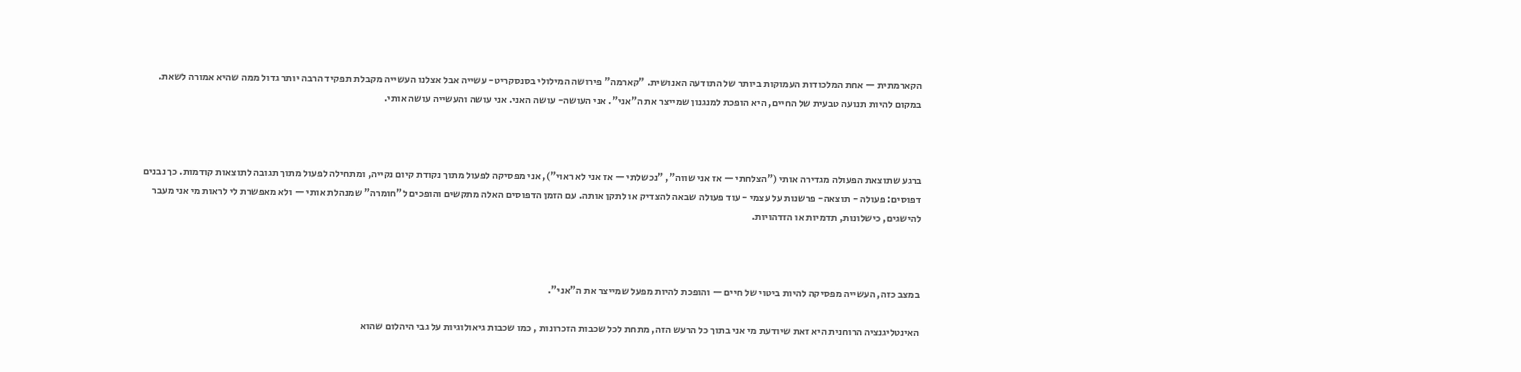הקארמתית — אחת המלכודות העמוקות ביותר של התודעה האנושית. "קארמה" פירושה המילולי בסנסקריט- עשייה אבל אצלנו העשייה מקבלת תפקיד הרבה יותר גדול ממה שהיא אמורה לשאת. במקום להיות תנועה טבעית של החיים, היא הופכת למנגנון שמייצר את ה"אני". אני העושה- עושה האני. אני עושה והעשייה עושה אותי.



ברגע שתוצאת הפעולה מגדירה אותי ("הצלחתי — אז אני שווה", "נכשלתי — אז אני לא ראוי"), אני מפסיקה לפעול מתוך נקודת קיום נקייה, ומתחילה לפעול מתוך תגובה לתוצאות קודמות. כך נבנים דפוסים: פעולה - תוצאה- פרשנות על עצמי - עוד פעולה שבאה להצדיק או לתקן אותה. עם הזמן הדפוסים האלה מתקשים והופכים ל"חומרה" שמנהלת אותי — ולא מאפשרת לי לראות מי אני מעבר להישגים, כישלונות, תדמיות או הזדהויות.



במצב כזה, העשייה מפסיקה להיות ביטוי של חיים — והופכת להיות מפעל שמייצר את ה"אני".

האינטליגנציה הרוחנית היא זאת שיודעת מי אני בתוך כל הרעש הזה, מתחת לכל שכבות הזכרונות , כמו שכבות גיאולוגיות על גבי היהלום שהוא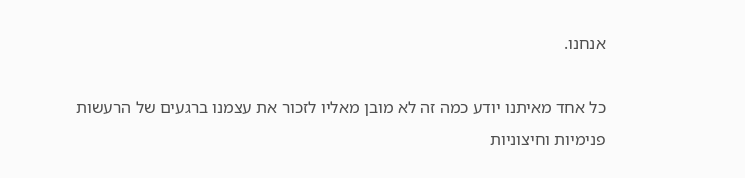אנחנו.

כל אחד מאיתנו יודע כמה זה לא מובן מאליו לזכור את עצמנו ברגעים של הרעשות פנימיות וחיצוניות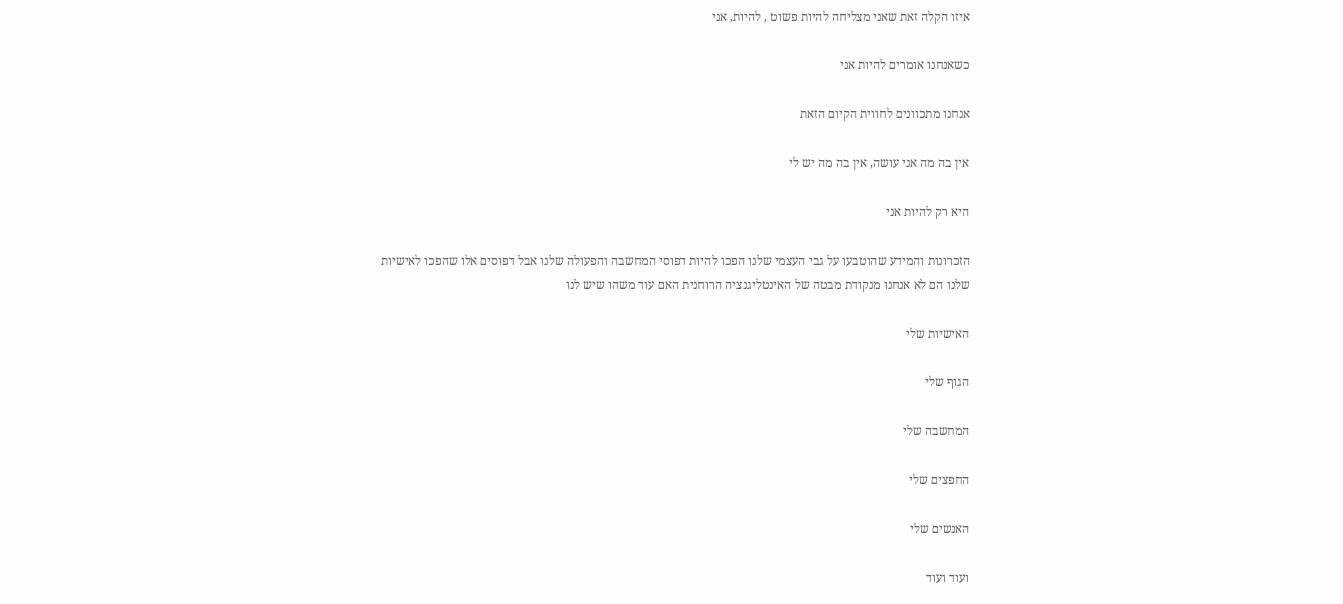איזו הקלה זאת שאני מצליחה להיות פשוט , להיות, אני

כשאנחנו אומרים להיות אני

אנחנו מתכוונים לחווית הקיום הזאת

אין בה מה אני עושה, אין בה מה יש לי

היא רק להיות אני

הזכרונות והמידע שהוטבעו על גבי העצמי שלנו הפכו להיות דפוסי המחשבה והפעולה שלנו אבל דפוסים אלו שהפכו לאישיות שלנו הם לא אנחנו מנקודת מבטה של האינטליגנציה הרוחנית האם עוד משהו שיש לנו

האישיות שלי

הגוף שלי

המחשבה שלי

החפצים שלי

האנשים שלי

ועוד ועוד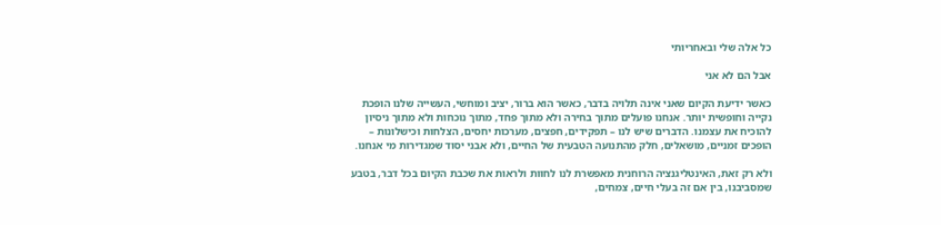כל אלה שלי ובאחריותי

אבל הם לא אני

כאשר ידיעת הקיום שאני אינה תלויה בדבר, כאשר הוא ברור, יציב ומוחשי, העשייה שלנו הופכת נקייה וחופשית יותר. אנחנו פועלים מתוך בחירה ולא מתוך פחד, מתוך נוכחות ולא מתוך ניסיון להוכיח את עצמנו. הדברים שיש לנו – תפקידים, חפצים, מערכות יחסים, הצלחות וכישלונות – הופכים זמניים, מושאלים, חלק מהתנועה הטבעית של החיים, ולא אבני יסוד שמגדירות מי אנחנו.

ולא רק זאת, האינטליגנציה הרוחנית מאפשרת לנו לחוות ולראות את שכבת הקיום בכל דבר, בטבע שמסביבנו, בין אם זה בעלי חיים, צמחים,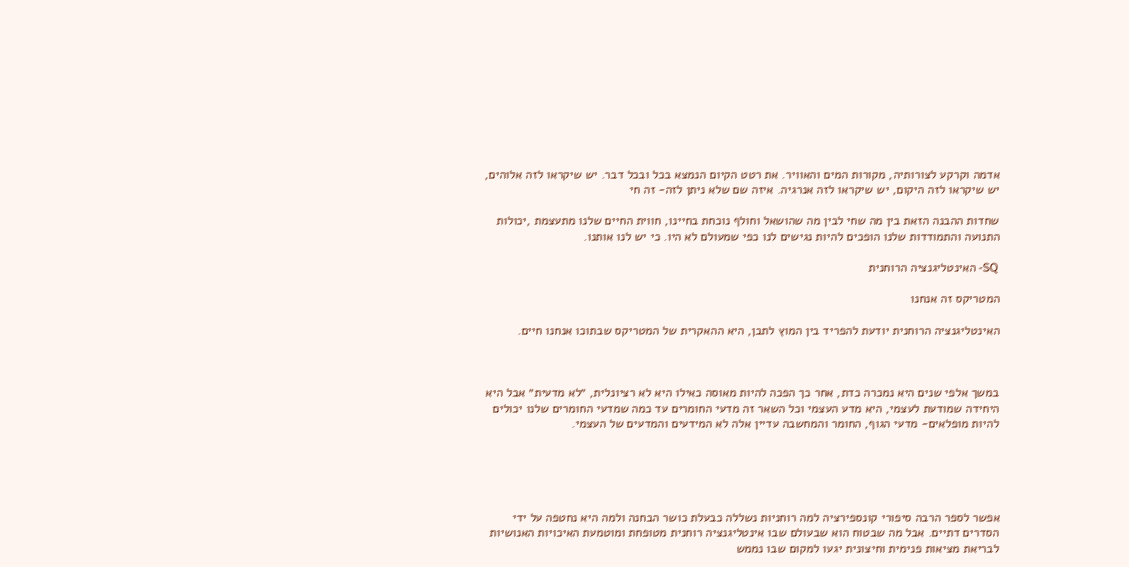אדמה וקרקע לצורותיה, מקורות המים והאוויר. את רטט הקיום הנמצא בכל ובכל דבר. יש שיקראו לזה אלוהים, יש שיקראו לזה היקום, יש שיקראו לזה אנרגיה. איזה שם שלא ניתן לזה- זה חי

שחדות ההבנה הזאת בין מה שחי לבין מה שהושאל וחולף נוכחת בחיינו, חווית החיים שלנו מתעצמת ,יכולות התנועה והתמודדות שלנו הופכים להיות נגישים לנו כפי שמעולם לא היו. כי יש לנו אותנו.

SQ- האינטליגנציה הרוחנית

המטריקס זה אנחנו

האינטליגנציה הרוחנית יודעת להפריד בין המוץ לתבן, היא ההאקרית של המטריקס שבתוכו אנחנו חיים.



במשך אלפי שנים היא נמכרה כדת, אחר כך הפכה להיות מאוסה כאילו היא לא רציונלית, ״לא מדעית״ אבל היא היחידה שמודעת לעצמי, היא מדע העצמי וכל השאר זה מדעי החומרים עד כמה שמדעי החומרים שלנו יכולים להיות מופלאים- מדעי הגוף, החומר והמחשבה עדיין אלה לא המידעים והמדעים של העצמי.





אפשר לספר הרבה סיפורי קונספירציה למה רוחניות נשללה כבעלת כושר הבחנה ולמה היא נחטפה על ידי הסדרים דתיים. אבל מה שבטוח הוא שבעולם שבו אינטליגנציה רוחנית מטופחת ומוטמעת האיכויות האנושיות לבריאת מציאות פנימית וחיצונית יגעו למקום שבו נממש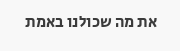את מה שכולנו באמת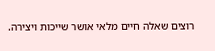רוצים שאלה חיים מלאי אושר שייכות ויצירה.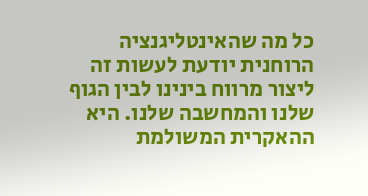כל מה שהאינטליגנציה הרוחנית יודעת לעשות זה ליצור מרווח בינינו לבין הגוף שלנו והמחשבה שלנו. היא ההאקרית המשולמת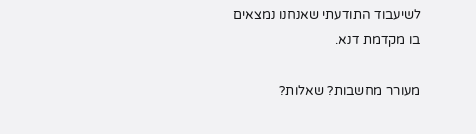לשיעבוד התודעתי שאנחנו נמצאים בו מקדמת דנא.

מעורר מחשבות? שאלות?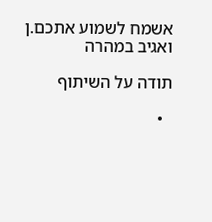אשמח לשמוע אתכם.ן ואגיב במהרה

תודה על השיתוף

  •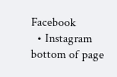Facebook
  • Instagram
bottom of page